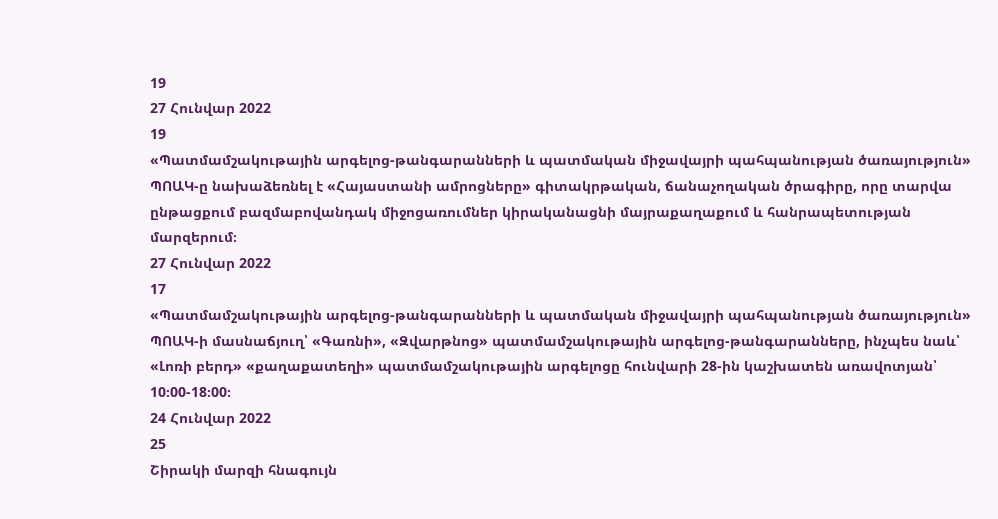19
27 Հունվար 2022
19
«Պատմամշակութային արգելոց-թանգարանների և պատմական միջավայրի պահպանության ծառայություն» ՊՈԱԿ-ը նախաձեռնել է «Հայաստանի ամրոցները» գիտակրթական, ճանաչողական ծրագիրը, որը տարվա ընթացքում բազմաբովանդակ միջոցառումներ կիրականացնի մայրաքաղաքում և հանրապետության մարզերում։
27 Հունվար 2022
17
«Պատմամշակութային արգելոց-թանգարանների և պատմական միջավայրի պահպանության ծառայություն» ՊՈԱԿ-ի մասնաճյուղ՝ «Գառնի», «Զվարթնոց» պատմամշակութային արգելոց-թանգարանները, ինչպես նաև՝ «Լոռի բերդ» «քաղաքատեղի» պատմամշակութային արգելոցը հունվարի 28-ին կաշխատեն առավոտյան՝ 10։00-18։00։
24 Հունվար 2022
25
Շիրակի մարզի հնագույն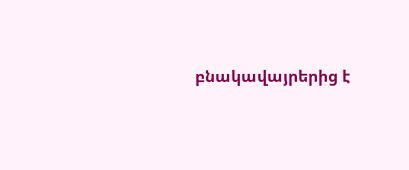բնակավայրերից է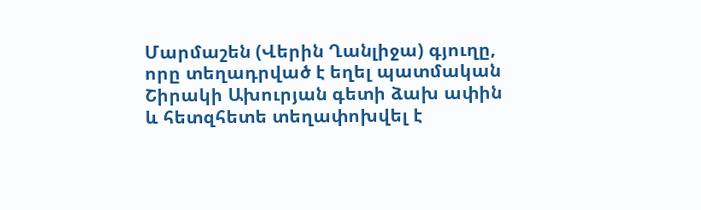Մարմաշեն (Վերին Ղանլիջա) գյուղը, որը տեղադրված է եղել պատմական Շիրակի Ախուրյան գետի ձախ ափին և հետզհետե տեղափոխվել է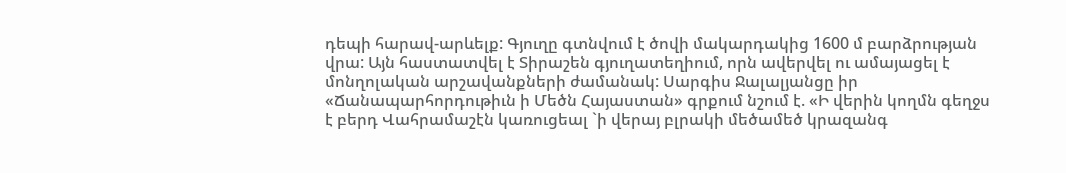դեպի հարավ-արևելք: Գյուղը գտնվում է ծովի մակարդակից 1600 մ բարձրության վրա: Այն հաստատվել է Տիրաշեն գյուղատեղիում, որն ավերվել ու ամայացել է մոնղոլական արշավանքների ժամանակ: Սարգիս Ջալալյանցը իր «Ճանապարհորդութիւն ի Մեծն Հայաստան» գրքում նշում է. «Ի վերին կողմն գեղջս է բերդ Վահրամաշէն կառուցեալ `ի վերայ բլրակի մեծամեծ կրազանգ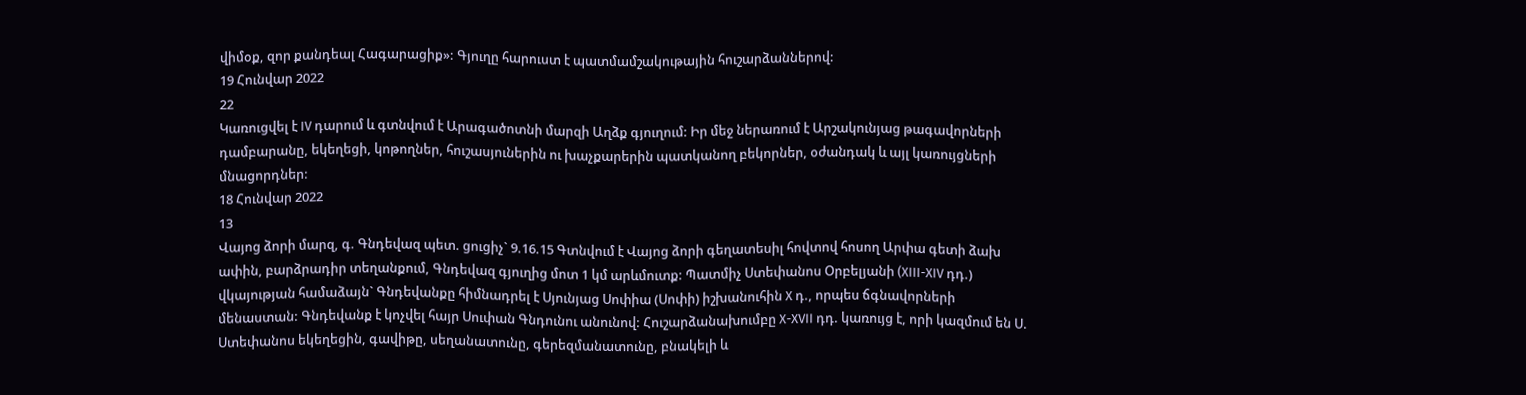վիմօք, զոր քանդեալ Հագարացիք»: Գյուղը հարուստ է պատմամշակութային հուշարձաններով:
19 Հունվար 2022
22
Կառուցվել է IV դարում և գտնվում է Արագածոտնի մարզի Աղձք գյուղում: Իր մեջ ներառում է Արշակունյաց թագավորների դամբարանը, եկեղեցի, կոթողներ, հուշասյուներին ու խաչքարերին պատկանող բեկորներ, օժանդակ և այլ կառույցների մնացորդներ:
18 Հունվար 2022
13
Վայոց ձորի մարզ, գ. Գնդեվազ պետ. ցուցիչ` 9.16.15 Գտնվում է Վայոց ձորի գեղատեսիլ հովտով հոսող Արփա գետի ձախ ափին, բարձրադիր տեղանքում, Գնդեվազ գյուղից մոտ 1 կմ արևմուտք: Պատմիչ Ստեփանոս Օրբելյանի (XIII-XIV դդ.) վկայության համաձայն` Գնդեվանքը հիմնադրել է Սյունյաց Սոփիա (Սոփի) իշխանուհին X դ., որպես ճգնավորների մենաստան: Գնդեվանք է կոչվել հայր Սուփան Գնդունու անունով: Հուշարձանախումբը X-XVII դդ. կառույց է, որի կազմում են Ս. Ստեփանոս եկեղեցին, գավիթը, սեղանատունը, գերեզմանատունը, բնակելի և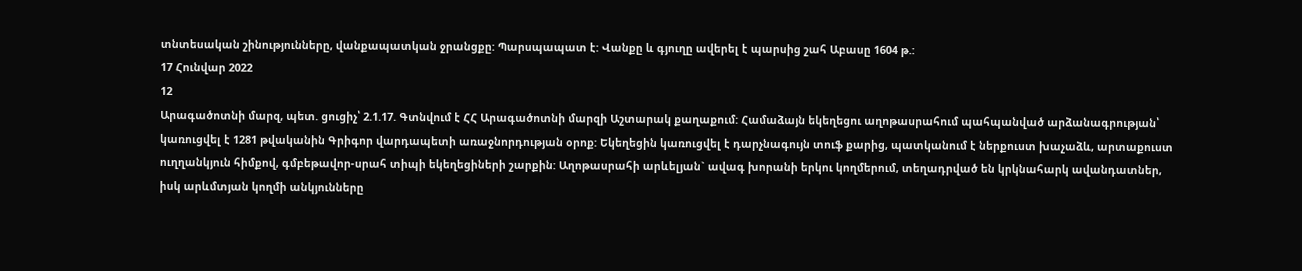տնտեսական շինությունները, վանքապատկան ջրանցքը: Պարսպապատ է: Վանքը և գյուղը ավերել է պարսից շահ Աբասը 1604 թ.:
17 Հունվար 2022
12
Արագածոտնի մարզ, պետ. ցուցիչ՝ 2.1.17. Գտնվում է ՀՀ Արագածոտնի մարզի Աշտարակ քաղաքում: Համաձայն եկեղեցու աղոթասրահում պահպանված արձանագրության՝ կառուցվել է 1281 թվականին Գրիգոր վարդապետի առաջնորդության օրոք: Եկեղեցին կառուցվել է դարչնագույն տուֆ քարից, պատկանում է ներքուստ խաչաձև, արտաքուստ ուղղանկյուն հիմքով, գմբեթավոր-սրահ տիպի եկեղեցիների շարքին: Աղոթասրահի արևելյան` ավագ խորանի երկու կողմերում, տեղադրված են կրկնահարկ ավանդատներ, իսկ արևմտյան կողմի անկյունները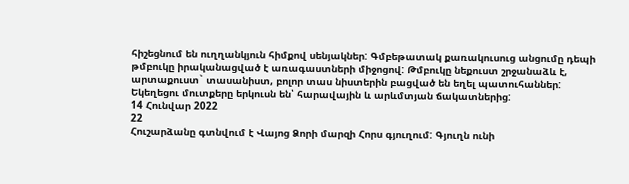հիշեցնում են ուղղանկյուն հիմքով սենյակներ: Գմբեթատակ քառակուսուց անցումը դեպի թմբուկը իրականացված է առագաստների միջոցով: Թմբուկը նեքուստ շրջանաձև է, արտաքուստ` տասանիստ, բոլոր տաս նիստերին բացված են եղել պատուհաններ: Եկեղեցու մուտքերը երկուսն են՝ հարավային և արևմտյան ճակատներից:
14 Հունվար 2022
22
Հուշարձանը գտնվում է Վայոց Ձորի մարզի Հորս գյուղում: Գյուղն ունի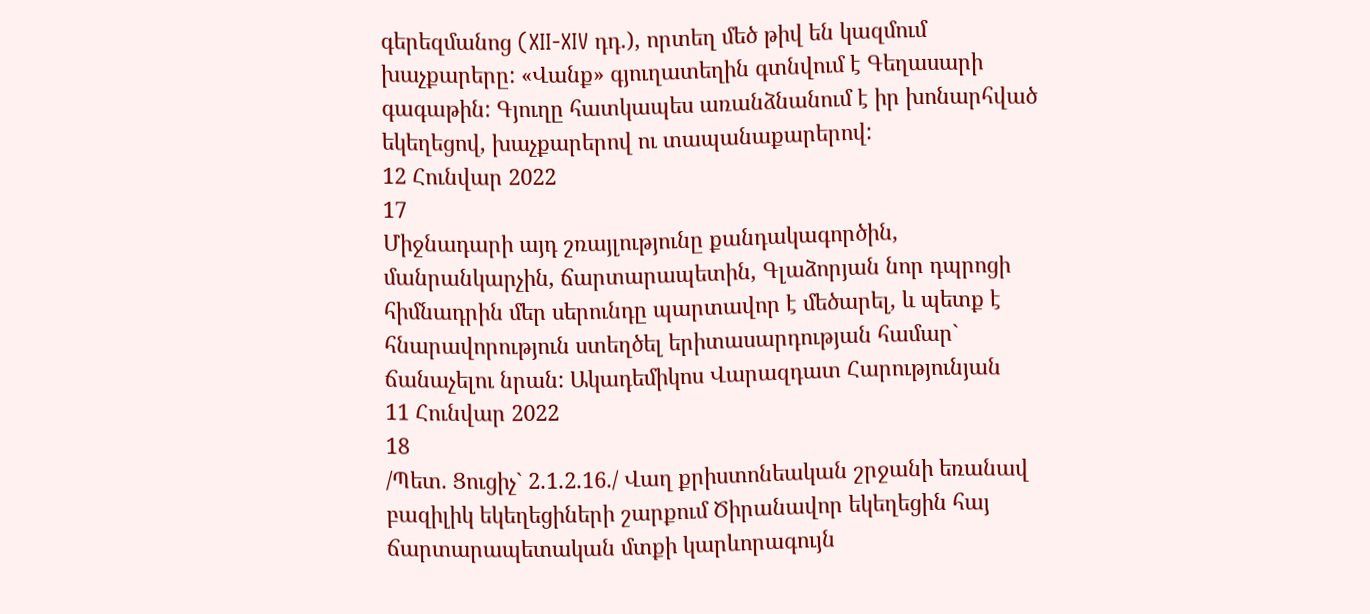գերեզմանոց (XII-XIV դդ.), որտեղ մեծ թիվ են կազմում խաչքարերը: «Վանք» գյուղատեղին գտնվում է Գեղասարի գագաթին: Գյուղը հատկապես առանձնանում է իր խոնարհված եկեղեցով, խաչքարերով ու տապանաքարերով:
12 Հունվար 2022
17
Միջնադարի այդ շռայլությունը քանդակագործին, մանրանկարչին, ճարտարապետին, Գլաձորյան նոր դպրոցի հիմնադրին մեր սերունդը պարտավոր է մեծարել, և պետք է հնարավորություն ստեղծել երիտասարդության համար` ճանաչելու նրան: Ակադեմիկոս Վարազդատ Հարությունյան
11 Հունվար 2022
18
/Պետ. Ցուցիչ` 2.1.2.16./ Վաղ քրիստոնեական շրջանի եռանավ բազիլիկ եկեղեցիների շարքում Ծիրանավոր եկեղեցին հայ ճարտարապետական մտքի կարևորագույն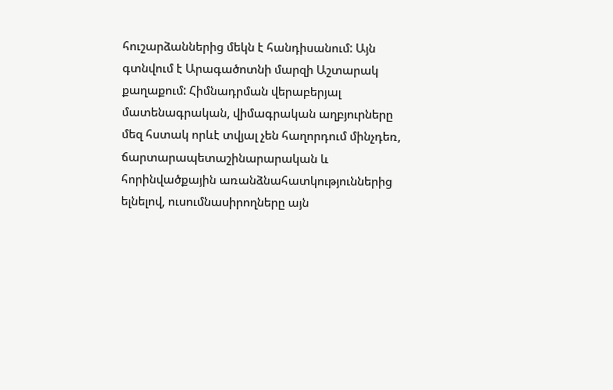հուշարձաններից մեկն է հանդիսանում: Այն գտնվում է Արագածոտնի մարզի Աշտարակ քաղաքում: Հիմնադրման վերաբերյալ մատենագրական, վիմագրական աղբյուրները մեզ հստակ որևէ տվյալ չեն հաղորդում մինչդեռ, ճարտարապետաշինարարական և հորինվածքային առանձնահատկություններից ելնելով, ուսումնասիրողները այն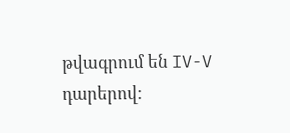թվագրում են IV-V դարերով: